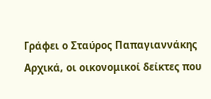Γράφει ο Σταύρος Παπαγιαννάκης
Αρχικά, οι οικονομικοί δείκτες που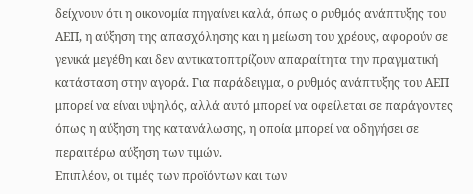δείχνουν ότι η οικονομία πηγαίνει καλά, όπως ο ρυθμός ανάπτυξης του ΑΕΠ, η αύξηση της απασχόλησης και η μείωση του χρέους, αφορούν σε γενικά μεγέθη και δεν αντικατοπτρίζουν απαραίτητα την πραγματική κατάσταση στην αγορά. Για παράδειγμα, ο ρυθμός ανάπτυξης του ΑΕΠ μπορεί να είναι υψηλός, αλλά αυτό μπορεί να οφείλεται σε παράγοντες όπως η αύξηση της κατανάλωσης, η οποία μπορεί να οδηγήσει σε περαιτέρω αύξηση των τιμών.
Επιπλέον, οι τιμές των προϊόντων και των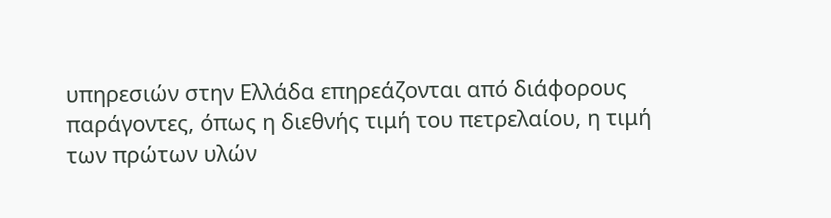υπηρεσιών στην Ελλάδα επηρεάζονται από διάφορους παράγοντες, όπως η διεθνής τιμή του πετρελαίου, η τιμή των πρώτων υλών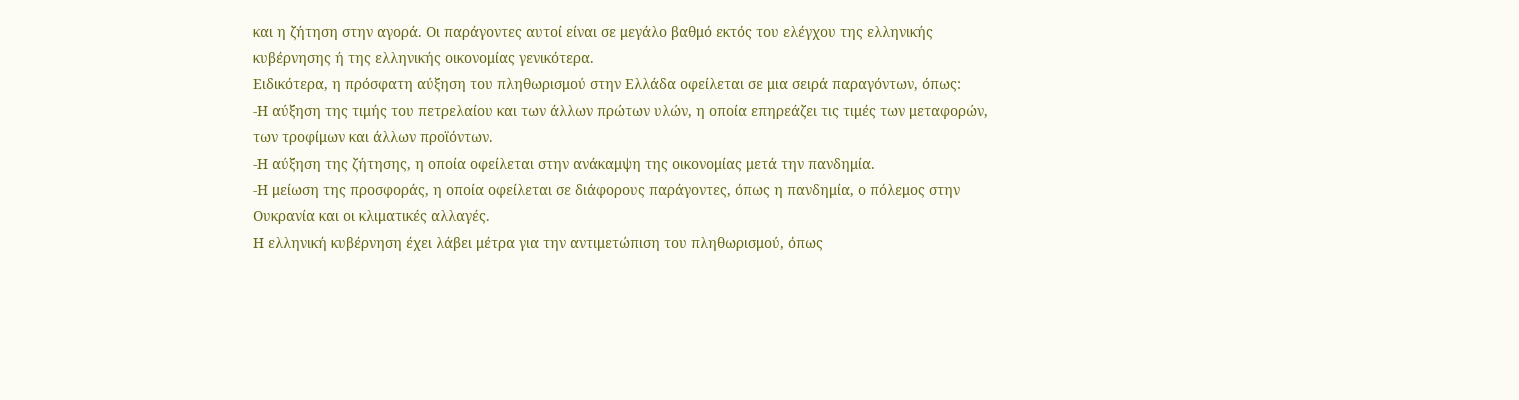και η ζήτηση στην αγορά. Οι παράγοντες αυτοί είναι σε μεγάλο βαθμό εκτός του ελέγχου της ελληνικής κυβέρνησης ή της ελληνικής οικονομίας γενικότερα.
Ειδικότερα, η πρόσφατη αύξηση του πληθωρισμού στην Ελλάδα οφείλεται σε μια σειρά παραγόντων, όπως:
-Η αύξηση της τιμής του πετρελαίου και των άλλων πρώτων υλών, η οποία επηρεάζει τις τιμές των μεταφορών, των τροφίμων και άλλων προϊόντων.
-Η αύξηση της ζήτησης, η οποία οφείλεται στην ανάκαμψη της οικονομίας μετά την πανδημία.
-Η μείωση της προσφοράς, η οποία οφείλεται σε διάφορους παράγοντες, όπως η πανδημία, ο πόλεμος στην Ουκρανία και οι κλιματικές αλλαγές.
Η ελληνική κυβέρνηση έχει λάβει μέτρα για την αντιμετώπιση του πληθωρισμού, όπως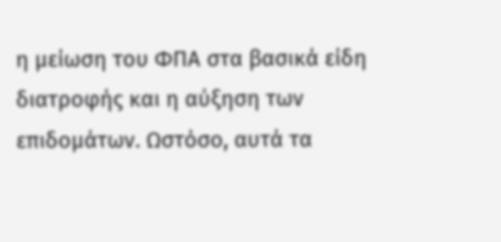η μείωση του ΦΠΑ στα βασικά είδη διατροφής και η αύξηση των επιδομάτων. Ωστόσο, αυτά τα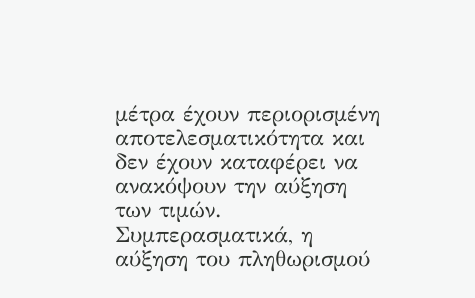μέτρα έχουν περιορισμένη αποτελεσματικότητα και δεν έχουν καταφέρει να ανακόψουν την αύξηση των τιμών.
Συμπερασματικά, η αύξηση του πληθωρισμού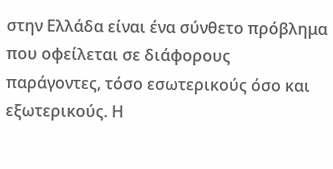στην Ελλάδα είναι ένα σύνθετο πρόβλημα που οφείλεται σε διάφορους παράγοντες, τόσο εσωτερικούς όσο και εξωτερικούς. Η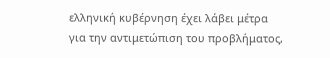ελληνική κυβέρνηση έχει λάβει μέτρα για την αντιμετώπιση του προβλήματος,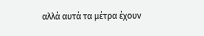αλλά αυτά τα μέτρα έχουν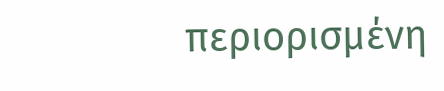περιορισμένη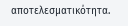αποτελεσματικότητα.